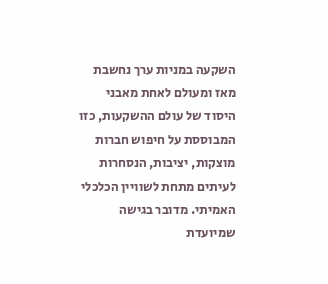השקעה במניות ערך נחשבת מאז ומעולם לאחת מאבני היסוד של עולם ההשקעות, כזו המבוססת על חיפוש חברות מוצקות, יציבות, הנסחרות לעיתים מתחת לשוויין הכלכלי האמיתי. מדובר בגישה שמיועדת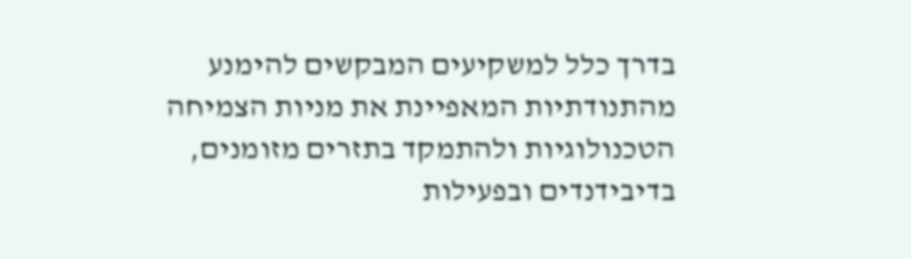בדרך כלל למשקיעים המבקשים להימנע מהתנודתיות המאפיינת את מניות הצמיחה הטכנולוגיות ולהתמקד בתזרים מזומנים, בדיבידנדים ובפעילות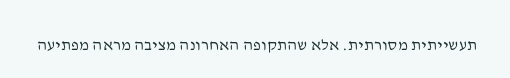תעשייתית מסורתית. אלא שהתקופה האחרונה מציבה מראה מפתיעה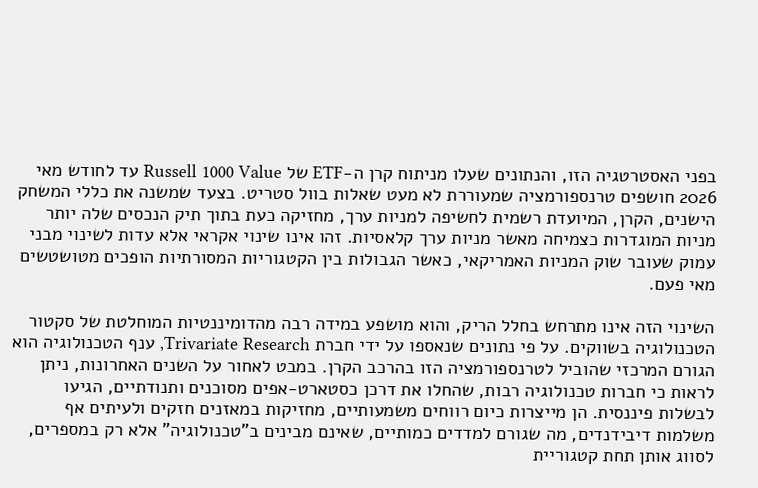בפני האסטרטגיה הזו, והנתונים שעלו מניתוח קרן ה-ETF של Russell 1000 Value עד לחודש מאי 2026 חושפים טרנספורמציה שמעוררת לא מעט שאלות בוול סטריט. בצעד שמשנה את כללי המשחק הישנים, הקרן, המיועדת רשמית לחשיפה למניות ערך, מחזיקה כעת בתוך תיק הנכסים שלה יותר מניות המוגדרות כצמיחה מאשר מניות ערך קלאסיות. זהו אינו שינוי אקראי אלא עדות לשינוי מבני עמוק שעובר שוק המניות האמריקאי, כאשר הגבולות בין הקטגוריות המסורתיות הופכים מטושטשים מאי פעם.

השינוי הזה אינו מתרחש בחלל הריק, והוא מושפע במידה רבה מהדומיננטיות המוחלטת של סקטור הטכנולוגיה בשווקים. על פי נתונים שנאספו על ידי חברת Trivariate Research, ענף הטכנולוגיה הוא הגורם המרכזי שהוביל לטרנספורמציה הזו בהרכב הקרן. במבט לאחור על השנים האחרונות, ניתן לראות כי חברות טכנולוגיה רבות, שהחלו את דרכן כסטארט-אפים מסוכנים ותנודתיים, הגיעו לבשלות פיננסית. הן מייצרות כיום רווחים משמעותיים, מחזיקות במאזנים חזקים ולעיתים אף משלמות דיבידנדים, מה שגורם למדדים כמותיים, שאינם מבינים ב"טכנולוגיה" אלא רק במספרים, לסווג אותן תחת קטגוריית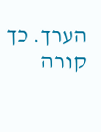הערך. כך קורה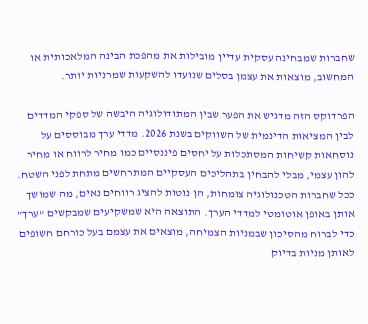שחברות שמבחינה עסקית עדיין מובילות את מהפכת הבינה המלאכותית או המחשוב, מוצאות את עצמן בסלים שנועדו להשקעות שמרניות יותר.

הפרדוקס הזה מדגיש את הפער שבין המתודולוגיה היבשה של ספקי המדדים לבין המציאות הדינמית של השווקים בשנת 2026. מדדי ערך מבוססים על נוסחאות קשיחות המסתכלות על יחסים פיננסיים כמו מחיר לרווח או מחיר להון עצמי, מבלי להבחין בתהליכים העסקיים המתרחשים מתחת לפני השטח. ככל שחברות הטכנולוגיה צומחות, הן נוטות להציג רווחים נאים, מה שמושך אותן באופן אוטומטי למדדי הערך. התוצאה היא שמשקיעים שמבקשים "ערך" כדי לברוח מהסיכון שבמניות הצמיחה, מוצאים את עצמם בעל כורחם חשופים לאותן מניות בדיוק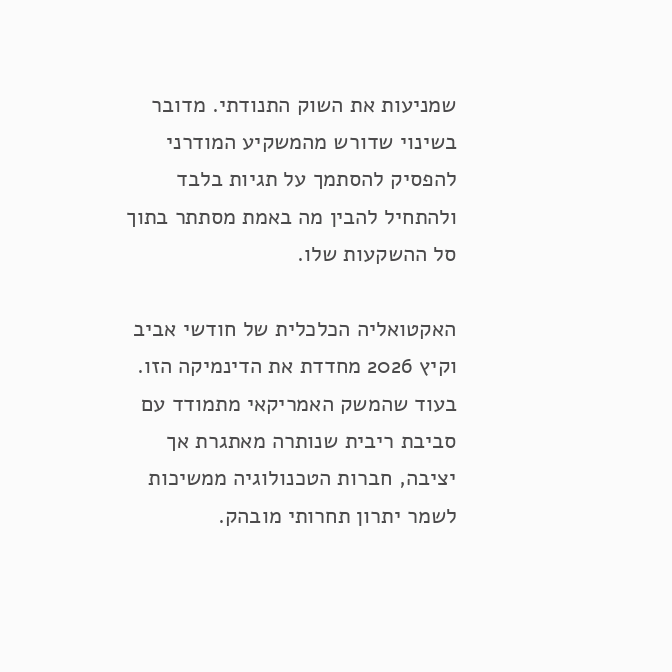שמניעות את השוק התנודתי. מדובר בשינוי שדורש מהמשקיע המודרני להפסיק להסתמך על תגיות בלבד ולהתחיל להבין מה באמת מסתתר בתוך סל ההשקעות שלו.

האקטואליה הכלכלית של חודשי אביב וקיץ 2026 מחדדת את הדינמיקה הזו. בעוד שהמשק האמריקאי מתמודד עם סביבת ריבית שנותרה מאתגרת אך יציבה, חברות הטכנולוגיה ממשיכות לשמר יתרון תחרותי מובהק.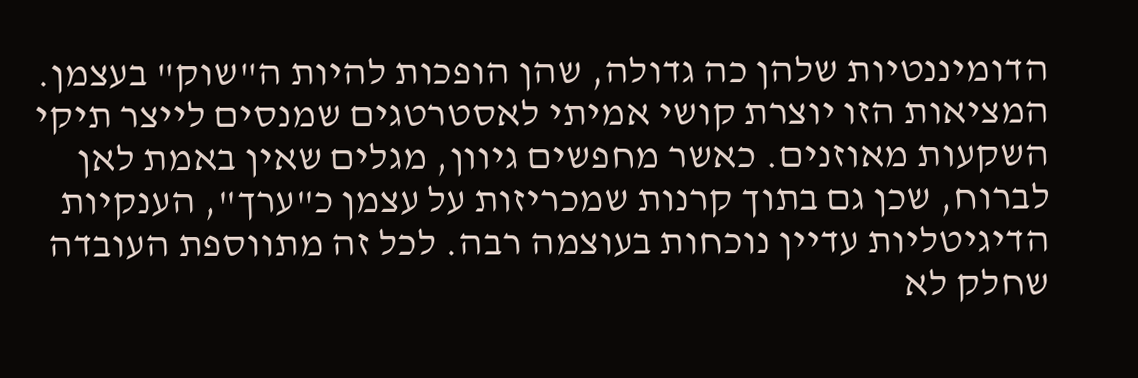הדומיננטיות שלהן כה גדולה, שהן הופכות להיות ה"שוק" בעצמן. המציאות הזו יוצרת קושי אמיתי לאסטרטגים שמנסים לייצר תיקי השקעות מאוזנים. כאשר מחפשים גיוון, מגלים שאין באמת לאן לברוח, שכן גם בתוך קרנות שמכריזות על עצמן כ"ערך", הענקיות הדיגיטליות עדיין נוכחות בעוצמה רבה. לכל זה מתווספת העובדה שחלק לא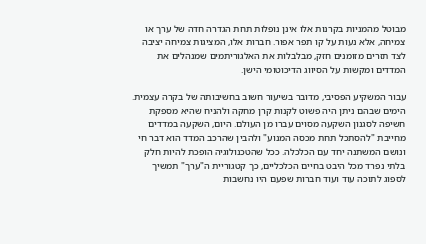מבוטל מהמניות בקרנות אלו אינן נופלות תחת הגדרה חדה של ערך או צמיחה, אלא נעות על קו תפר אפור. חברות אלו, המציגות צמיחה יציבה לצד תזרים מזומנים חזק, מבלבלות את האלגוריתמים שמנהלים את המדדים ומקשות על הסיווג הדיכוטומי הישן.

עבור המשקיע הפסיבי, מדובר בשיעור חשוב בחשיבותה של בקרה עצמית. הימים שבהם ניתן היה פשוט לקנות קרן מחקה ולהניח שהיא מספקת חשיפה לסגנון השקעה מסוים עברו מן העולם. היום, השקעה במדדים מחייבת "להסתכל תחת מכסה המנוע" ולהבין שהרכב המדד הוא דבר חי ונושם המשתנה יחד עם הכלכלה. ככל שהטכנולוגיה הופכת להיות חלק בלתי נפרד מכל היבט בחיים הכלכליים, כך קטגוריית ה"ערך" תמשיך לספוג לתוכה עוד ועוד חברות שפעם היו נחשבות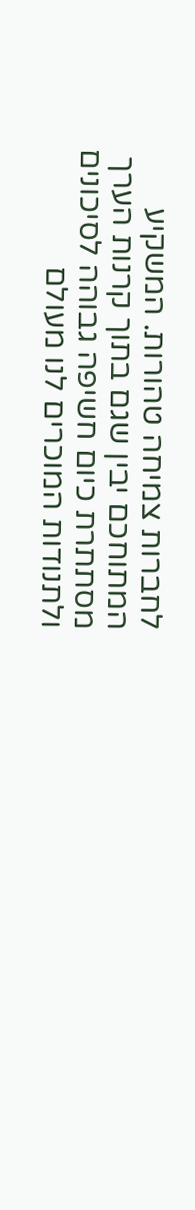לחברות צמיחה טהורות. המשקיע המתוחכם יבין שגם בתוך קרנות הערך מסתתרת כיום חשיפה גבוהה לסיכונים ולתנודות המוכרים לנו מעולם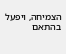הצמיחה, ויפעל בהתאם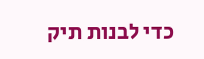כדי לבנות תיק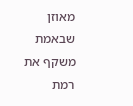מאוזן שבאמת משקף את רמת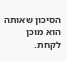הסיכון שאותה הוא מוכן לקחת.